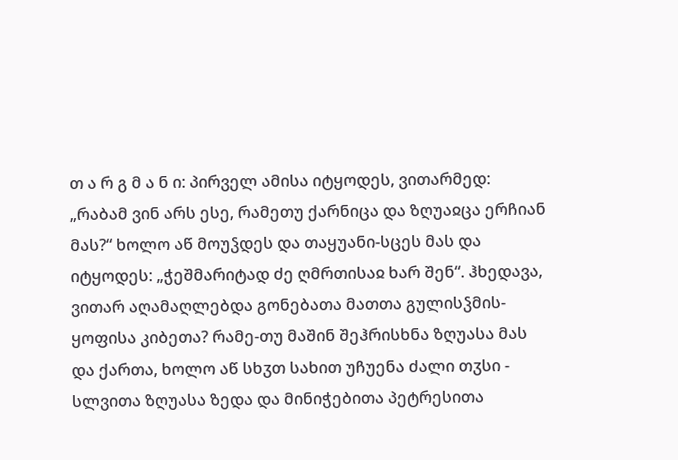თ ა რ გ მ ა ნ ი: პირველ ამისა იტყოდეს, ვითარმედ: „რაბამ ვინ არს ესე, რამეთუ ქარნიცა და ზღუაჲცა ერჩიან მას?“ ხოლო აწ მოუჴდეს და თაყუანი-სცეს მას და იტყოდეს: „ჭეშმარიტად ძე ღმრთისაჲ ხარ შენ“. ჰხედავა, ვითარ აღამაღლებდა გონებათა მათთა გულისჴმის-ყოფისა კიბეთა? რამე-თუ მაშინ შეჰრისხნა ზღუასა მას და ქართა, ხოლო აწ სხჳთ სახით უჩუენა ძალი თჳსი - სლვითა ზღუასა ზედა და მინიჭებითა პეტრესითა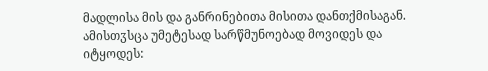მადლისა მის და განრინებითა მისითა დანთქმისაგან. ამისთჳსცა უმეტესად სარწმუნოებად მოვიდეს და იტყოდეს: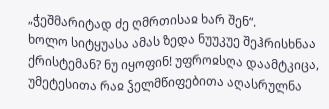„ჭეშმარიტად ძე ღმრთისაჲ ხარ შენ“.
ხოლო სიტყუასა ამას ზედა ნუუკუე შეჰრისხნაა ქრისტემან? ნუ იყოფინ! უფროჲსღა დაამტკიცა, უმეტესითა რაჲ ჴელმწიფებითა აღასრულნა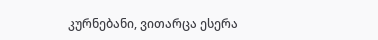კურნებანი, ვითარცა ესერა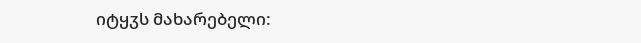იტყჳს მახარებელი: